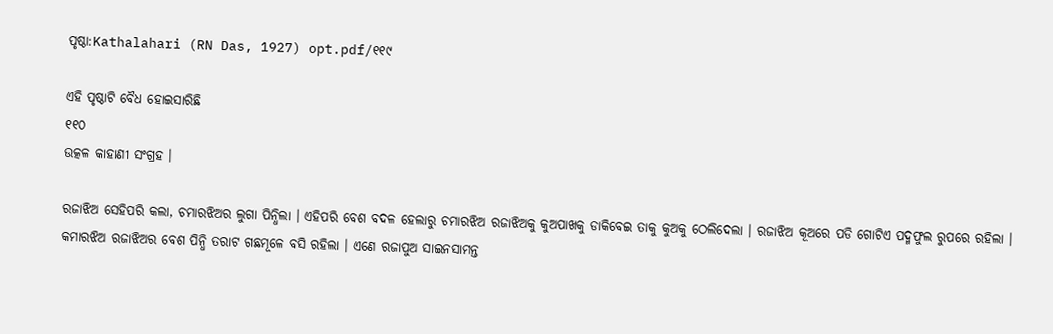ପୃଷ୍ଠା:Kathalahari (RN Das, 1927) opt.pdf/୧୧୯

ଏହି ପୃଷ୍ଠାଟି ବୈଧ ହୋଇସାରିଛି
୧୧୦
ଉତ୍କଳ କାହାଣୀ ସଂଗ୍ରହ ।

ରଜାଝିଅ ସେହିପରି କଲା, ଚମାରଝିଅର ଲୁଗା ପିନ୍ଧିଲା । ଏହିପରି ବେଶ ବଦଳ ହେଲାରୁ ଚମାରଝିଅ ରଜାଝିଅକୁ କୁଅପାଖକୁ ଡାକିବେଇ ତାକୁ କୁଅକୁ ଠେଲିଦେଲା । ରଜାଝିଅ କୂଅରେ ପଡି ଗୋଟିଏ ପଦ୍ମଫୁଲ ରୁପରେ ରହିଲା । କମାରଝିଅ ରଜାଝିଅର ବେଶ ପିନ୍ଧି ତରାଟ ଗଛମୂଳେ ବସି ରହିଲା । ଏଣେ ରଜାପୁଅ ସାଇନସାମନ୍ତ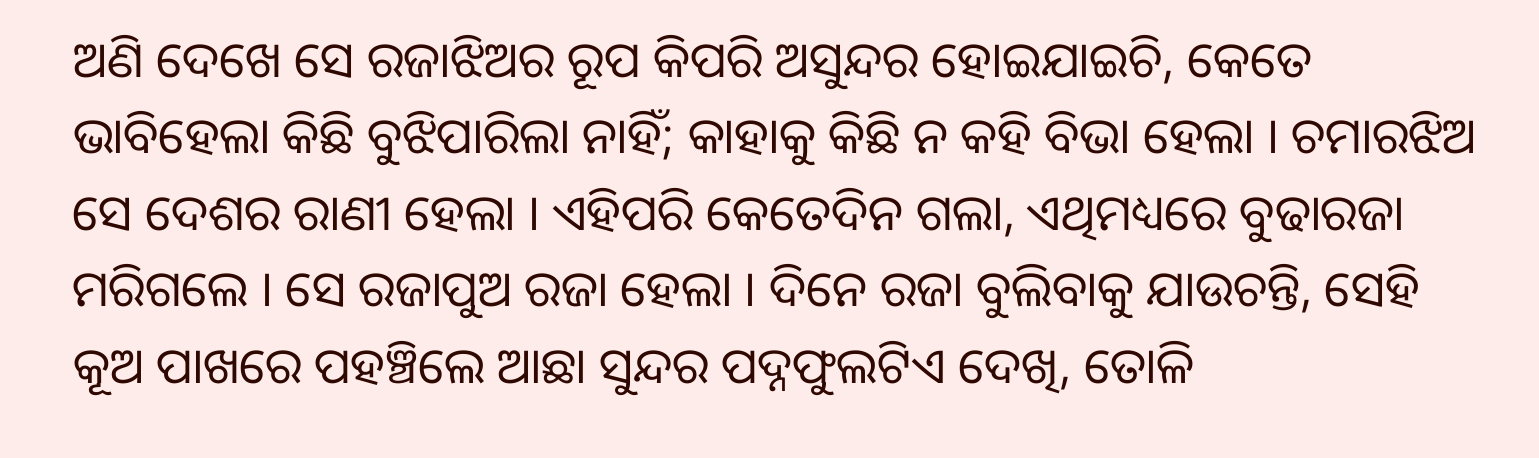ଅଣି ଦେଖେ ସେ ରଜାଝିଅର ରୂପ କିପରି ଅସୁନ୍ଦର ହୋଇଯାଇଚି, କେତେ ଭାବିହେଲା କିଛି ବୁଝିପାରିଲା ନାହିଁ; କାହାକୁ କିଛି ନ କହି ବିଭା ହେଲା । ଚମାରଝିଅ ସେ ଦେଶର ରାଣୀ ହେଲା । ଏହିପରି କେତେଦିନ ଗଲା, ଏଥିମଧ୍ୟରେ ବୁଢାରଜା ମରିଗଲେ । ସେ ରଜାପୁଅ ରଜା ହେଲା । ଦିନେ ରଜା ବୁଲିବାକୁ ଯାଉଚନ୍ତି, ସେହି କୂଅ ପାଖରେ ପହଞ୍ଚିଲେ ଆଛା ସୁନ୍ଦର ପଦ୍ନଫୁଲଟିଏ ଦେଖି, ତୋଳି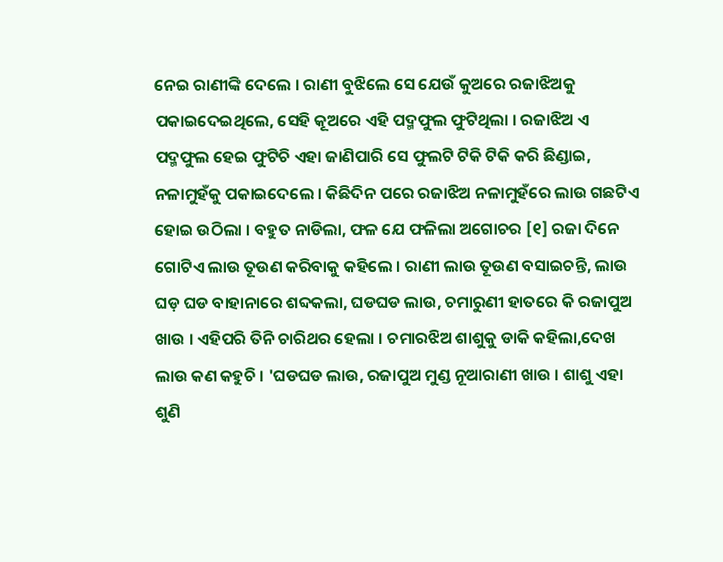ନେଇ ରାଣୀଙ୍କି ଦେଲେ । ରାଣୀ ବୁଝିଲେ ସେ ଯେଉଁ କୁଅରେ ରଜାଝିଅକୁ ପକାଇଦେଇଥିଲେ, ସେହି କୂଅରେ ଏହି ପଦ୍ମଫୁଲ ଫୁଟିଥିଲା । ରଜାଝିଅ ଏ ପଦ୍ମଫୁଲ ହେଇ ଫୁଟିଚି ଏହା ଜାଣିପାରି ସେ ଫୁଲଟି ଟିକି ଟିକି କରି ଛିଣ୍ଡାଇ, ନଳାମୁହଁକୁ ପକାଇଦେଲେ । କିଛିଦିନ ପରେ ରଜାଝିଅ ନଳାମୁହଁରେ ଲାଉ ଗଛଟିଏ ହୋଇ ଉଠିଲା । ବହୁତ ନାଡିଲା, ଫଳ ଯେ ଫଳିଲା ଅଗୋଚର [୧] ରଜା ଦିନେ ଗୋଟିଏ ଲାଉ ତୂଉଣ କରିବାକୁ କହିଲେ । ରାଣୀ ଲାଉ ତୂଉଣ ବସାଇଚନ୍ତି, ଲାଉ ଘଡ଼ ଘଡ ବାହାନାରେ ଶବ୍ଦକଲା, ଘଡଘଡ ଲାଉ, ଚମାରୁଣୀ ହାତରେ କି ରଜାପୁଅ ଖାଉ । ଏହିପରି ତିନି ଚାରିଥର ହେଲା । ଚମାରଝିଅ ଶାଶୁକୁ ଡାକି କହିଲା,ଦେଖ ଲାଉ କଣ କହୁଚି । 'ଘଡଘଡ ଲାଉ, ରଜାପୁଅ ମୁଣ୍ଡ ନୂଆରାଣୀ ଖାଉ । ଶାଶୁ ଏହା ଶୁଣି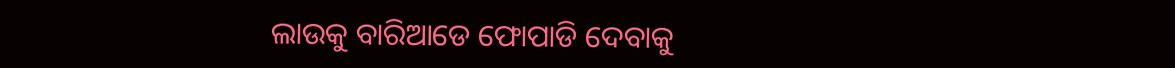ଲାଉକୁ ବାରିଆଡେ ଫୋପାଡି ଦେବାକୁ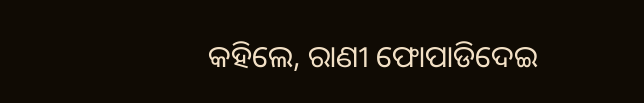କହିଲେ, ରାଣୀ ଫୋପାଡିଦେଇ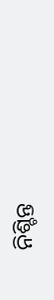ନିଶ୍ଚିନ୍ତ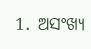1. ଅସଂଖ୍ୟ